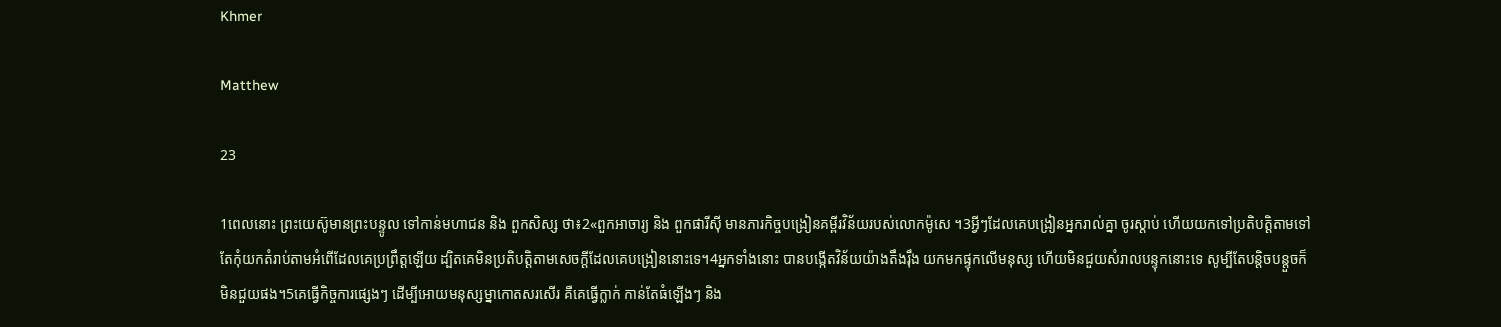Khmer

Matthew

23

1ពេលនោះ ព្រះយេស៊ូមានព្រះបន្ទូល ទៅកាន់មហាជន និង ពួកសិស្ស ថា៖2«ពួកអាចារ្យ និង ពួកផារីស៊ី មានភារកិច្ចបង្រៀនគម្ពីរវិន័យរបស់លោកម៉ូសេ ។3អ្វីៗដែលគេបង្រៀនអ្នករាល់គ្នា ចូរស្ដាប់ ហើយយកទៅប្រតិបត្ដិតាមទៅតែកុំយកតំរាប់តាមអំពើដែលគេប្រព្រឹត្ដឡើយ ដ្បិតគេមិនប្រតិបត្ដិតាមសេចក្ដីដែលគេបង្រៀននោះទេ។4អ្នកទាំងនោះ បានបង្កើតវិន័យយ៉ាងតឹងរ៉ឹង យកមកផ្ទុកលើមនុស្ស ហើយមិនជួយសំរាលបន្ទុកនោះទេ សូម្បីតែបន្ដិចបន្ដួចក៏មិនជួយផង។5គេធ្វើកិច្ចការផ្សេងៗ ដើម្បីអោយមនុស្សម្នាកោតសរសើរ គឺគេធ្វើក្លាក់ កាន់តែធំឡើងៗ និង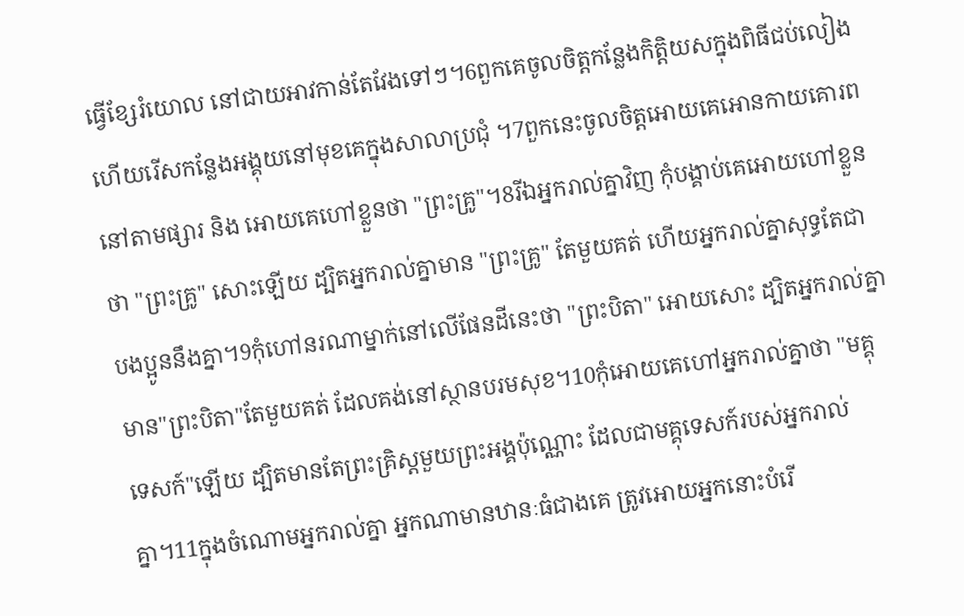ធ្វើខ្សែរំយោល នៅជាយអាវកាន់តែវែងទៅៗ។6ពួកគេចូលចិត្ដកន្លែងកិត្ដិយសក្នុងពិធីជប់លៀង ហើយរើសកន្លែងអង្គុយនៅមុខគេក្នុងសាលាប្រជុំ ។7ពួកនេះចូលចិត្ដអោយគេអោនកាយគោរព នៅតាមផ្សារ និង អោយគេហៅខ្លួនថា "ព្រះគ្រូ"។8រីឯអ្នករាល់គ្នាវិញ កុំបង្គាប់គេអោយហៅខ្លួនថា "ព្រះគ្រូ" សោះឡើយ ដ្បិតអ្នករាល់គ្នាមាន "ព្រះគ្រូ" តែមួយគត់ ហើយអ្នករាល់គ្នាសុទ្ធតែជាបងប្អូននឹងគ្នា។9កុំហៅនរណាម្នាក់នៅលើផែនដីនេះថា "ព្រះបិតា" អោយសោះ ដ្បិតអ្នករាល់គ្នាមាន"ព្រះបិតា"តែមួយគត់ ដែលគង់នៅស្ថានបរមសុខ។10កុំអោយគេហៅអ្នករាល់គ្នាថា "មគ្គុទេសក៍"ឡើយ ដ្បិតមានតែព្រះគ្រិស្ដមួយព្រះអង្គប៉ុណ្ណោះ ដែលជាមគ្គុទេសក៍របស់អ្នករាល់គ្នា។11ក្នុងចំណោមអ្នករាល់គ្នា អ្នកណាមានឋានៈធំជាងគេ ត្រូវអោយអ្នកនោះបំរើ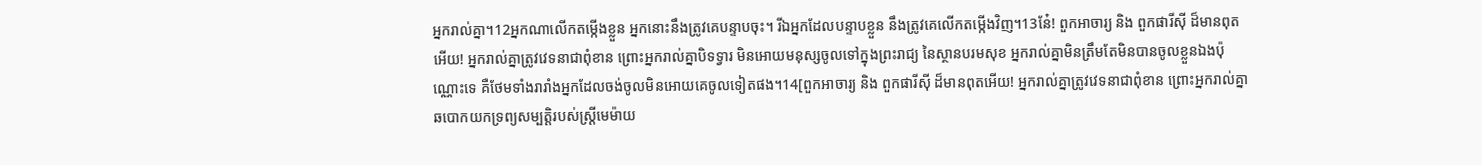អ្នករាល់គ្នា។12អ្នកណាលើកតម្កើងខ្លួន អ្នកនោះនឹងត្រូវគេបន្ទាបចុះ។ រីឯអ្នកដែលបន្ទាបខ្លួន នឹងត្រូវគេលើកតម្កើងវិញ។13នែ៎! ពួកអាចារ្យ និង ពួកផារីស៊ី ដ៏មានពុតអើយ! អ្នករាល់គ្នាត្រូវវេទនាជាពុំខាន ព្រោះអ្នករាល់គ្នាបិទទ្វារ មិនអោយមនុស្សចូលទៅក្នុងព្រះរាជ្យ នៃស្ថានបរមសុខ អ្នករាល់គ្នាមិនត្រឹមតែមិនបានចូលខ្លួនឯងប៉ុណ្ណោះទេ គឺថែមទាំងរារាំងអ្នកដែលចង់ចូលមិនអោយគេចូលទៀតផង។14[ពួកអាចារ្យ និង ពួកផារីស៊ី ដ៏មានពុតអើយ! អ្នករាល់គ្នាត្រូវវេទនាជាពុំខាន ព្រោះអ្នករាល់គ្នាឆបោកយកទ្រព្យសម្បត្ដិរបស់ស្ដ្រីមេម៉ាយ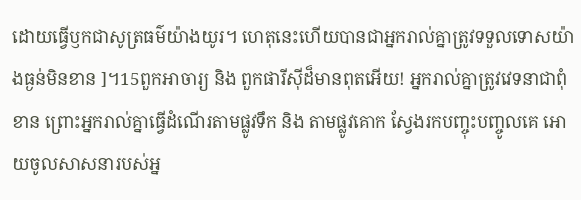ដោយធ្វើឫកជាសូត្រធម៌យ៉ាងយូរ។ ហេតុនេះហើយបានជាអ្នករាល់គ្នាត្រូវទទួលទោសយ៉ាងធ្ងន់មិនខាន ]។15ពួកអាចារ្យ និង ពួកផារីស៊ីដ៏មានពុតអើយ! អ្នករាល់គ្នាត្រូវវេទនាជាពុំខាន ព្រោះអ្នករាល់គ្នាធ្វើដំណើរតាមផ្លូវទឹក និង តាមផ្លូវគោក ស្វែងរកបញ្ចុះបញ្ចូលគេ អោយចូលសាសនារបស់អ្ន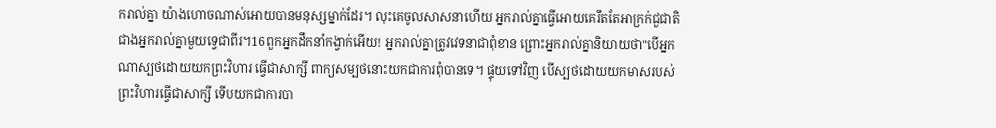ករាល់គ្នា យ៉ាងហោចណាស់អោយបានមនុស្សម្នាក់ដែរ។ លុះគេចូលសាសនាហើយ អ្នករាល់គ្នាធ្វើអោយគេរឹតតែអាក្រក់ជួជាតិជាងអ្នករាល់គ្នាមួយទ្វេជាពីរ។16ពួកអ្នកដឹកនាំកង្វាក់អើយ! អ្នករាល់គ្នាត្រូវវេទនាជាពុំខាន ព្រោះអ្នករាល់គ្នានិយាយថា"បើអ្នកណាស្បថដោយយកព្រះវិហារ ធ្វើជាសាក្សី ពាក្យសម្បថនោះយកជាការពុំបានទេ។ ផ្ទុយទៅវិញ បើស្បថដោយយកមាសរបស់ព្រះវិហារធ្វើជាសាក្សី ទើបយកជាការបា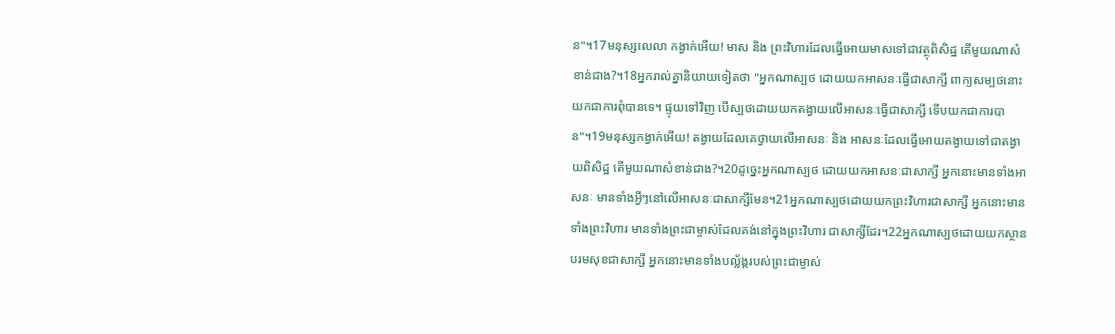ន"។17មនុស្សលេលា កង្វាក់អើយ! មាស និង ព្រះវិហារដែលធ្វើអោយមាសទៅជាវត្ថុពិសិដ្ឋ តើមួយណាសំខាន់ជាង?។18អ្នករាល់គ្នានិយាយទៀតថា "អ្នកណាស្បថ ដោយយកអាសនៈធ្វើជាសាក្សី ពាក្យសម្បថនោះ យកជាការពុំបានទេ។ ផ្ទុយទៅវិញ បើស្បថដោយយកតង្វាយលើអាសនៈធ្វើជាសាក្សី ទើបយកជាការបាន"។19មនុស្សកង្វាក់អើយ! តង្វាយដែលគេថ្វាយលើអាសនៈ និង អាសនៈដែលធ្វើអោយតង្វាយទៅជាតង្វាយពិសិដ្ឋ តើមួយណាសំខាន់ជាង?។20ដូច្នេះអ្នកណាស្បថ ដោយយកអាសនៈជាសាក្សី អ្នកនោះមានទាំងអាសនៈ មានទាំងអ្វីៗនៅលើអាសនៈជាសាក្សីមែន។21អ្នកណាស្បថដោយយកព្រះវិហារជាសាក្សី អ្នកនោះមានទាំងព្រះវិហារ មានទាំងព្រះជាម្ចាស់ដែលគង់នៅក្នុងព្រះវិហារ ជាសាក្សីដែរ។22អ្នកណាស្បថដោយយកស្ថានបរមសុខជាសាក្សី អ្នកនោះមានទាំងបល្ល័ង្ករបស់ព្រះជាម្ចាស់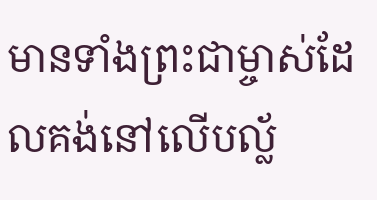មានទាំងព្រះជាម្ចាស់ដែលគង់នៅលើបល្ល័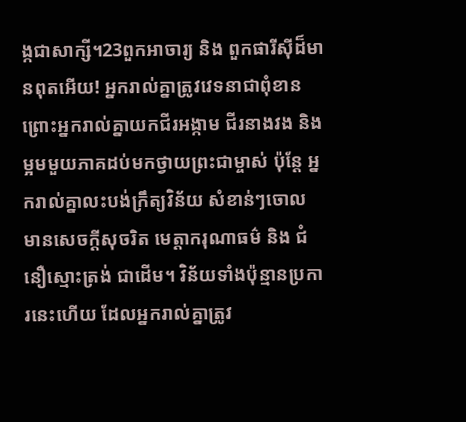ង្កជាសាក្សី។23ពួកអាចារ្យ និង ពួកផារីស៊ីដ៏មានពុតអើយ! អ្នករាល់គ្នាត្រូវវេទនាជាពុំខាន ព្រោះអ្នករាល់គ្នាយកជីរអង្កាម ជីរនាងវង និង ម្អមមួយភាគដប់មកថ្វាយព្រះជាម្ចាស់ ប៉ុន្ដែ អ្នករាល់គ្នាលះបង់ក្រឹត្យវិន័យ សំខាន់ៗចោល មានសេចក្ដីសុចរិត មេត្ដាករុណាធម៌ និង ជំនឿស្មោះត្រង់ ជាដើម។ វិន័យទាំងប៉ុន្មានប្រការនេះហើយ ដែលអ្នករាល់គ្នាត្រូវ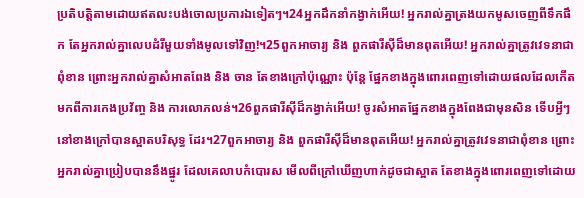ប្រតិបត្ដិតាមដោយឥតលះបង់ចោលប្រការឯទៀតៗ។24អ្នកដឹកនាំកង្វាក់អើយ! អ្នករាល់គ្នាត្រងយកមូសចេញពីទឹកផឹក តែអ្នករាល់គ្នាលេបដំរីមួយទាំងមូលទៅវិញ!។25ពួកអាចារ្យ និង ពួកផារីស៊ីដ៏មានពុតអើយ! អ្នករាល់គ្នាត្រូវវេទនាជាពុំខាន ព្រោះអ្នករាល់គ្នាសំអាតពែង និង ចាន តែខាងក្រៅប៉ុណ្ណោះ ប៉ុន្ដែ ផ្នែកខាងក្នុងពោរពេញទៅដោយផលដែលកើតមកពីការកេងប្រវ័ញ្ច និង ការលោភលន់។26ពួកផារីស៊ីដ៏កង្វាក់អើយ! ចូរសំអាតផ្នែកខាងក្នុងពែងជាមុនសិន ទើបអ្វីៗនៅខាងក្រៅបានស្អាតបរិសុទ្ធ ដែរ។27ពួកអាចារ្យ និង ពួកផារីស៊ីដ៏មានពុតអើយ! អ្នករាល់គ្នាត្រូវវេទនាជាពុំខាន ព្រោះអ្នករាល់គ្នាប្រៀបបាននឹងផ្នូរ ដែលគេលាបកំបោរស មើលពីក្រៅឃើញហាក់ដូចជាស្អាត តែខាងក្នុងពោរពេញទៅដោយ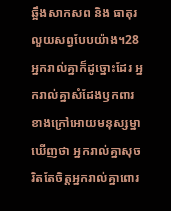ឆ្អឹងសាកសព និង ធាតុរលួយសព្វបែបយ៉ាង។28អ្នករាល់គ្នាក៏ដូច្នោះដែរ អ្នករាល់គ្នាសំដែងឫកពារខាងក្រៅអោយមនុស្សម្នាឃើញថា អ្នករាល់គ្នាសុចរិតតែចិត្ដអ្នករាល់គ្នាពោរ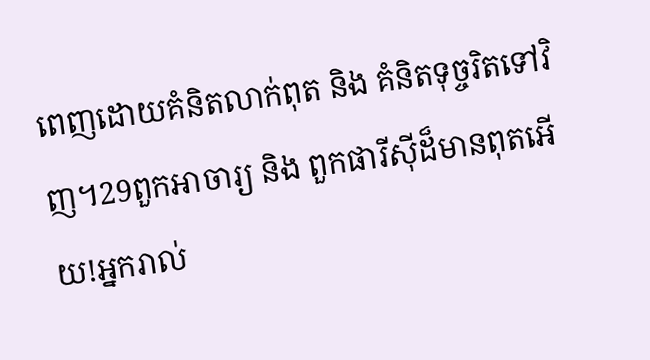ពេញដោយគំនិតលាក់ពុត និង គំនិតទុច្ចរិតទៅវិញ។29ពួកអាចារ្យ និង ពួកផារីស៊ីដ៏មានពុតអើយ!អ្នករាល់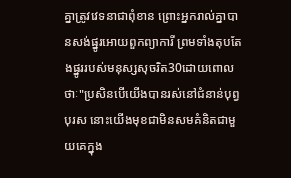គ្នាត្រូវវេទនាជាពុំខាន ព្រោះអ្នករាល់គ្នាបានសង់ផ្នូរអោយពួកព្យាការី ព្រមទាំងតុបតែងផ្នូររបស់មនុស្សសុចរិត30ដោយពោលថាៈ"ប្រសិនបើយើងបានរស់នៅជំនាន់បុព្វបុរស នោះយើងមុខជាមិនសមគំនិតជាមួយគេក្នុង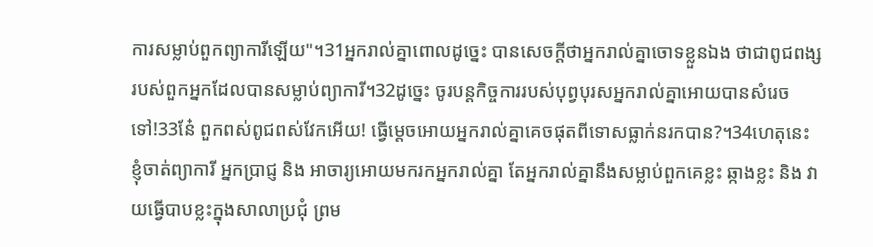ការសម្លាប់ពួកព្យាការីឡើយ"។31អ្នករាល់គ្នាពោលដូច្នេះ បានសេចក្ដីថាអ្នករាល់គ្នាចោទខ្លួនឯង ថាជាពូជពង្សរបស់ពួកអ្នកដែលបានសម្លាប់ព្យាការី។32ដូច្នេះ ចូរបន្ដកិច្ចការរបស់បុព្វបុរសអ្នករាល់គ្នាអោយបានសំរេចទៅ!33នែ៎ ពួកពស់ពូជពស់វែកអើយ! ធ្វើម្ដេចអោយអ្នករាល់គ្នាគេចផុតពីទោសធ្លាក់នរកបាន?។34ហេតុនេះ ខ្ញុំចាត់ព្យាការី អ្នកប្រាជ្ញ និង អាចារ្យអោយមករកអ្នករាល់គ្នា តែអ្នករាល់គ្នានឹងសម្លាប់ពួកគេខ្លះ ឆ្កាងខ្លះ និង វាយធ្វើបាបខ្លះក្នុងសាលាប្រជុំ ព្រម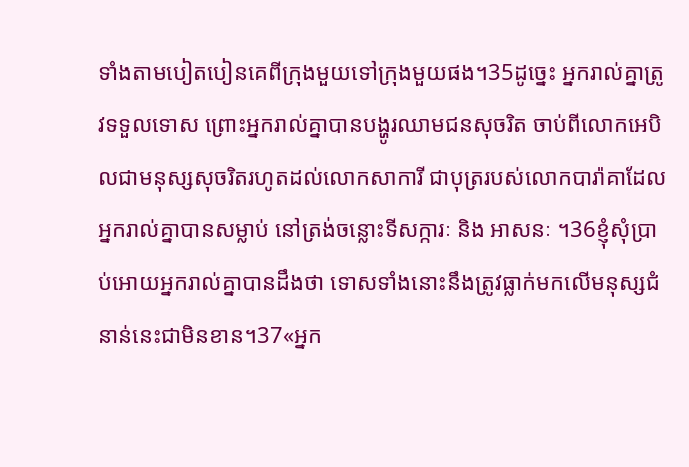ទាំងតាមបៀតបៀនគេពីក្រុងមួយទៅក្រុងមួយផង។35ដូច្នេះ អ្នករាល់គ្នាត្រូវទទួលទោស ព្រោះអ្នករាល់គ្នាបានបង្ហូរឈាមជនសុចរិត ចាប់ពីលោកអេបិលជាមនុស្សសុចរិតរហូតដល់លោកសាការី ជាបុត្ររបស់លោកបារ៉ាគាដែលអ្នករាល់គ្នាបានសម្លាប់ នៅត្រង់ចន្លោះទីសក្ការៈ និង អាសនៈ ។36ខ្ញុំសុំប្រាប់អោយអ្នករាល់គ្នាបានដឹងថា ទោសទាំងនោះនឹងត្រូវធ្លាក់មកលើមនុស្សជំនាន់នេះជាមិនខាន។37«អ្នក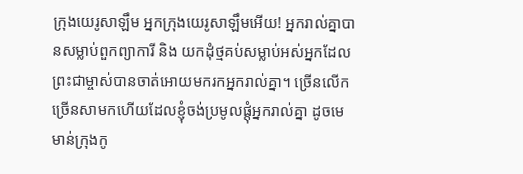ក្រុងយេរូសាឡឹម អ្នកក្រុងយេរូសាឡឹមអើយ! អ្នករាល់គ្នាបានសម្លាប់ពួកព្យាការី និង យកដុំថ្មគប់សម្លាប់អស់អ្នកដែលព្រះជាម្ចាស់បានចាត់អោយមករកអ្នករាល់គ្នា។ ច្រើនលើកច្រើនសាមកហើយដែលខ្ញុំចង់ប្រមូលផ្ដុំអ្នករាល់គ្នា ដូចមេមាន់ក្រុងកូ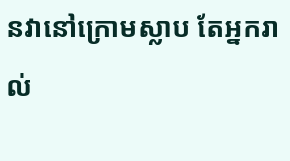នវានៅក្រោមស្លាប តែអ្នករាល់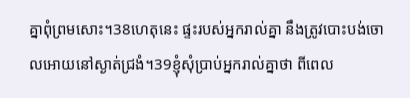គ្នាពុំព្រមសោះ។38ហេតុនេះ ផ្ទះរបស់អ្នករាល់គ្នា នឹងត្រូវបោះបង់ចោលអោយនៅស្ងាត់ជ្រងំ។39ខ្ញុំសុំប្រាប់អ្នករាល់គ្នាថា ពីពេល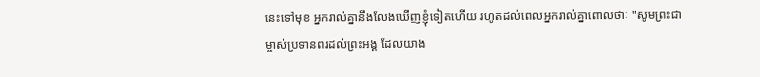នេះទៅមុខ អ្នករាល់គ្នានឹងលែងឃើញខ្ញុំទៀតហើយ រហូតដល់ពេលអ្នករាល់គ្នាពោលថាៈ "សូមព្រះជាម្ចាស់ប្រទានពរដល់ព្រះអង្គ ដែលយាង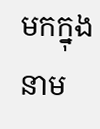មកក្នុងនាម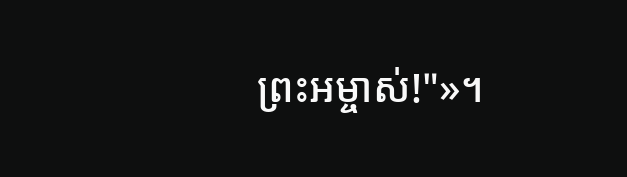ព្រះអម្ចាស់!"»។